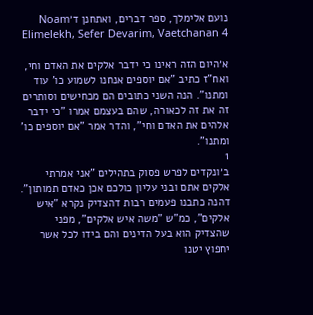נועם אלימלך, ספר דברים, ואתחנן ד׳Noam Elimelekh, Sefer Devarim, Vaetchanan 4

א׳היום הזה ראינו כי ידבר אלקים את האדם וחי, ואח"ז כתיב "אם יוספים אנחנו לשמוע כו' עוד ומתנו". הנה השני כתובים הם מכחישים וסותרים זה את זה לכאורה, שהם בעצמם אמרו "כי ידבר אלהים את האדם וחי", והדר אמר "אם יוספים כו' ומתנו".
1
ב׳ונקדים לפרש פסוק בתהילים "אני אמרתי אלקים אתם ובני עליון כולכם אכן כאדם תמותון". דהנה כתבנו פעמים רבות דהצדיק נקרא "איש אלקים", כמ"ש "משה איש אלקים", מפני שהצדיק הוא בעל הדינים והם בידו לכל אשר יחפוץ יטנו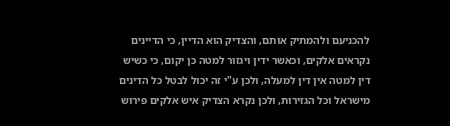להכניעם ולהמתיק אותם, והצדיק הוא הדיין, כי הדיינים נקראים אלקים, וכאשר ידין ויגזור למטה כן יקום, כי כשיש דין למטה אין דין למעלה, ולכן ע"י זה יכול לבטל כל הדינים מישראל וכל הגזירות, ולכן נקרא הצדיק איש אלקים פירוש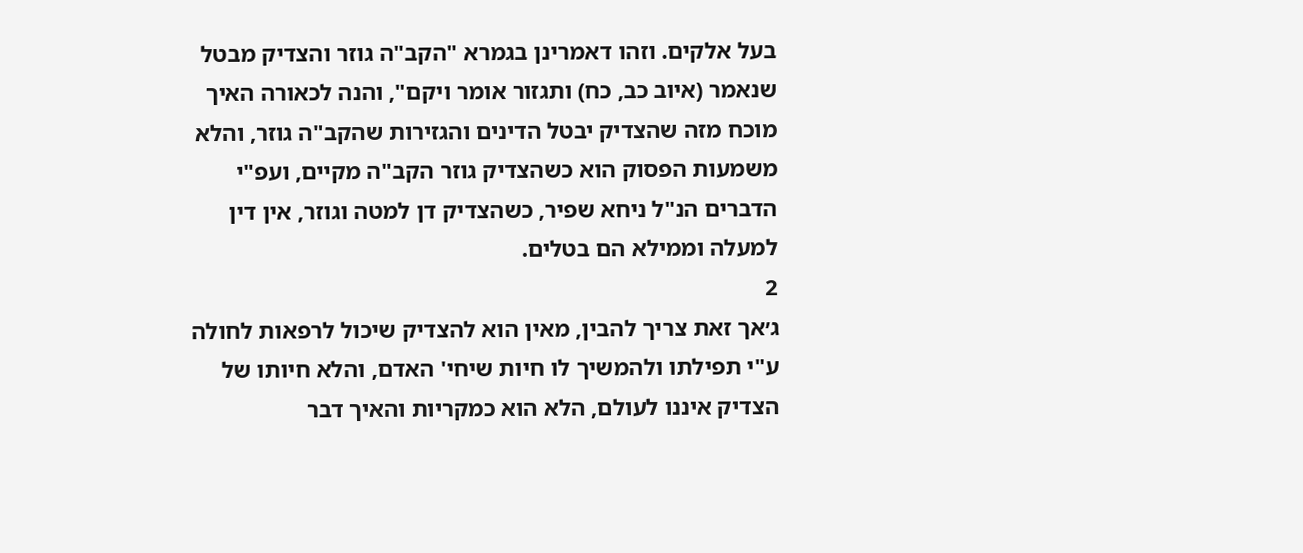בעל אלקים. וזהו דאמרינן בגמרא "הקב"ה גוזר והצדיק מבטל שנאמר (איוב כב, כח) ותגזור אומר ויקם", והנה לכאורה האיך מוכח מזה שהצדיק יבטל הדינים והגזירות שהקב"ה גוזר, והלא משמעות הפסוק הוא כשהצדיק גוזר הקב"ה מקיים, ועפ"י הדברים הנ"ל ניחא שפיר, כשהצדיק דן למטה וגוזר, אין דין למעלה וממילא הם בטלים.
2
ג׳אך זאת צריך להבין, מאין הוא להצדיק שיכול לרפאות לחולה ע"י תפילתו ולהמשיך לו חיות שיחי' האדם, והלא חיותו של הצדיק איננו לעולם, הלא הוא כמקריות והאיך דבר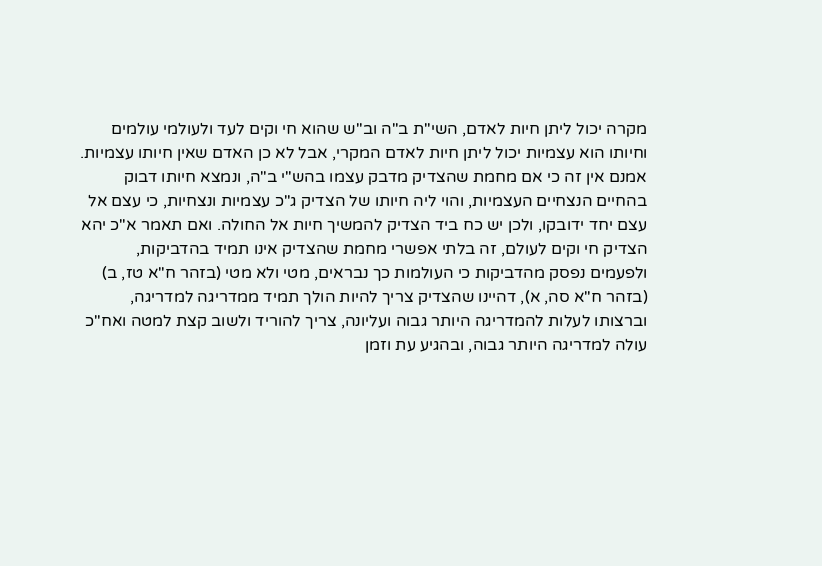מקרה יכול ליתן חיות לאדם, השי"ת ב"ה וב"ש שהוא חי וקים לעד ולעולמי עולמים וחיותו הוא עצמיות יכול ליתן חיות לאדם המקרי, אבל לא כן האדם שאין חיותו עצמיות. אמנם אין זה כי אם מחמת שהצדיק מדבק עצמו בהש"י ב"ה, ונמצא חיותו דבוק בהחיים הנצחיים העצמיות, והוי ליה חיותו של הצדיק ג"כ עצמיות ונצחיות, כי עצם אל עצם יחד ידובקו, ולכן יש כח ביד הצדיק להמשיך חיות אל החולה. ואם תאמר א"כ יהא הצדיק חי וקים לעולם, זה בלתי אפשרי מחמת שהצדיק אינו תמיד בהדביקות, ולפעמים נפסק מהדביקות כי העולמות כך נבראים, מטי ולא מטי (בזהר ח"א טז, ב) (בזהר ח"א סה, א), דהיינו שהצדיק צריך להיות הולך תמיד ממדריגה למדריגה, וברצותו לעלות להמדריגה היותר גבוה ועליונה, צריך להוריד ולשוב קצת למטה ואח"כ עולה למדריגה היותר גבוה, ובהגיע עת וזמן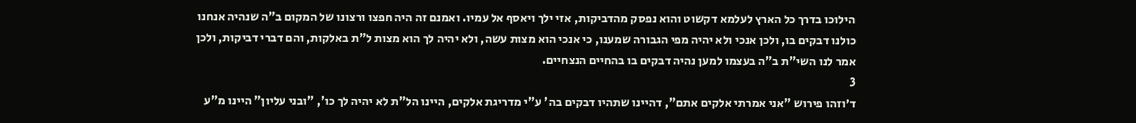הילוכו בדרך כל הארץ לעלמא דקשוט והוא נפסק מהדביקות, אזי ילך ויאסף אל עמיו. ואמנם זה היה חפצו ורצונו של המקום ב"ה שנהיה אנחנו כולנו דבקים בו, ולכן אנכי ולא יהיה מפי הגבורה שמענו, כי אנכי הוא מצות עשה, ולא יהיה לך הוא מצות ל"ת באלקות, והם דברי דביקות, ולכן אמר לנו השי"ת ב"ה בעצמו למען נהיה דבקים בו בהחיים הנצחיים.
3
ד׳וזהו פירוש "אני אמרתי אלקים אתם", דהיינו שתהיו דבקים בה' ע"י מדריגת אלקים, היינו הל"ת לא יהיה לך כו', "ובני עליון" היינו מ"ע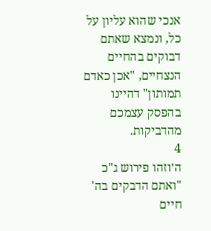אנכי שהוא עליון על כל, ונמצא שאתם דבוקים בהחיים הנצחיים, "אכן כאדם תמותון" דהיינו בהפסק עצמכם מהדביקות.
4
ה׳וזהו פירוש ג"כ "ואתם הדבקים בה' חיים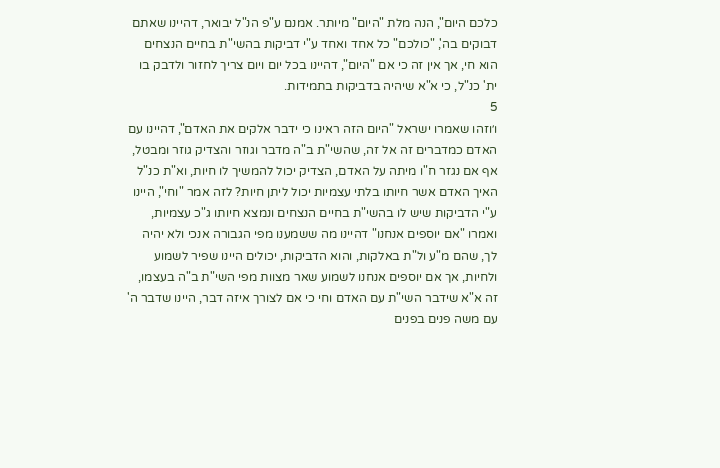כלכם היום", הנה מלת "היום" מיותר. אמנם ע"פ הנ"ל יבואר, דהיינו שאתם דבוקים בה', "כולכם" כל אחד ואחד ע"י דביקות בהשי"ת בחיים הנצחים הוא חי, אך אין זה כי אם "היום", דהיינו בכל יום ויום צריך לחזור ולדבק בו ית' כנ"ל, כי א"א שיהיה בדביקות בתמידות.
5
ו׳וזהו שאמרו ישראל "היום הזה ראינו כי ידבר אלקים את האדם", דהיינו עם האדם כמדברים זה אל זה, שהשי"ת ב"ה מדבר וגוזר והצדיק גוזר ומבטל, אף אם נגזר ח"ו מיתה על האדם, הצדיק יכול להמשיך לו חיות, וא"ת כנ"ל האיך האדם אשר חיותו בלתי עצמיות יכול ליתן חיות? לזה אמר "וחי", היינו ע"י הדביקות שיש לו בהשי"ת בחיים הנצחים ונמצא חיותו ג"כ עצמיות, ואמרו "אם יוספים אנחנו" דהיינו מה ששמענו מפי הגבורה אנכי ולא יהיה לך, שהם מ"ע ול"ת באלקות, והוא הדביקות, יכולים היינו שפיר לשמוע ולחיות, אך אם יוספים אנחנו לשמוע שאר מצוות מפי השי"ת ב"ה בעצמו, זה א"א שידבר השי"ת עם האדם וחי כי אם לצורך איזה דבר, היינו שדבר ה' עם משה פנים בפנים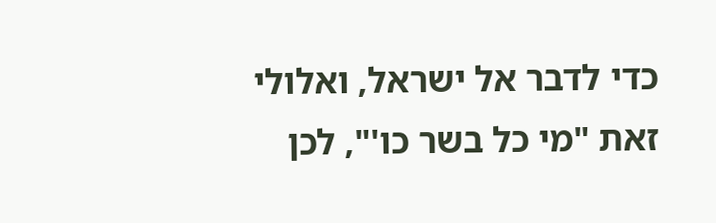כדי לדבר אל ישראל, ואלולי זאת "מי כל בשר כו'", לכן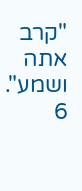"קרב אתה ושמע".
6